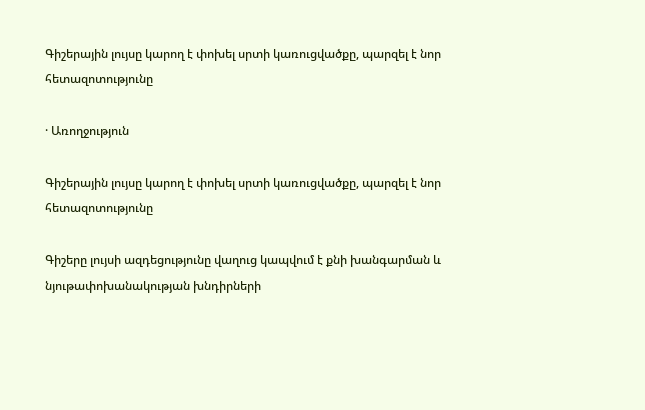Գիշերային լույսը կարող է փոխել սրտի կառուցվածքը, պարզել է նոր հետազոտությունը

· Առողջություն

Գիշերային լույսը կարող է փոխել սրտի կառուցվածքը, պարզել է նոր հետազոտությունը

Գիշերը լույսի ազդեցությունը վաղուց կապվում է քնի խանգարման և նյութափոխանակության խնդիրների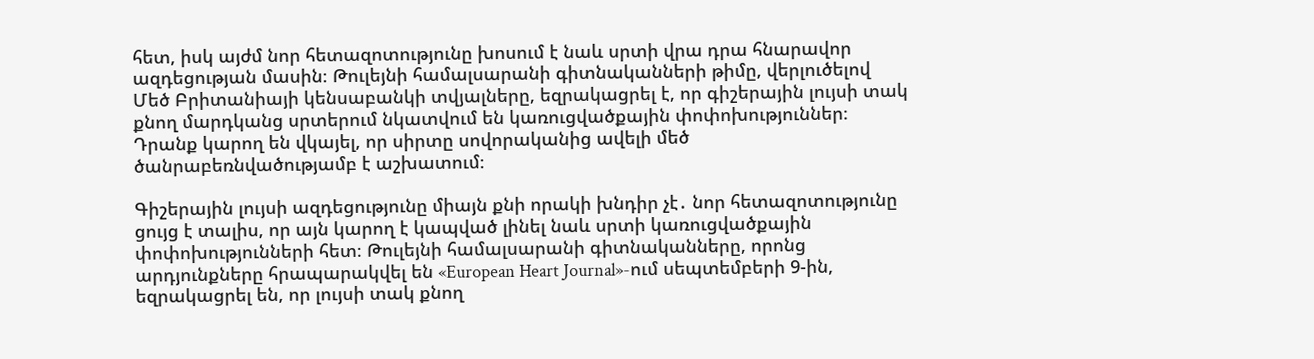հետ, իսկ այժմ նոր հետազոտությունը խոսում է նաև սրտի վրա դրա հնարավոր ազդեցության մասին։ Թուլեյնի համալսարանի գիտնականների թիմը, վերլուծելով Մեծ Բրիտանիայի կենսաբանկի տվյալները, եզրակացրել է, որ գիշերային լույսի տակ քնող մարդկանց սրտերում նկատվում են կառուցվածքային փոփոխություններ։ Դրանք կարող են վկայել, որ սիրտը սովորականից ավելի մեծ ծանրաբեռնվածությամբ է աշխատում։

Գիշերային լույսի ազդեցությունը միայն քնի որակի խնդիր չէ․ նոր հետազոտությունը ցույց է տալիս, որ այն կարող է կապված լինել նաև սրտի կառուցվածքային փոփոխությունների հետ։ Թուլեյնի համալսարանի գիտնականները, որոնց արդյունքները հրապարակվել են «European Heart Journal»-ում սեպտեմբերի 9-ին, եզրակացրել են, որ լույսի տակ քնող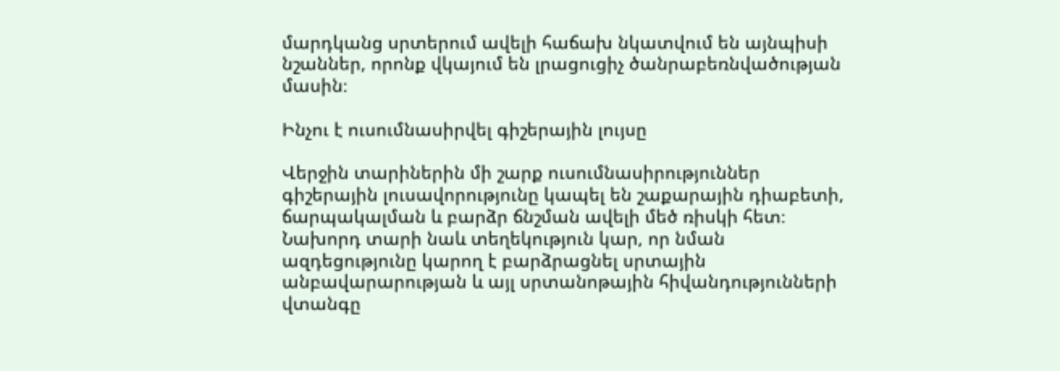մարդկանց սրտերում ավելի հաճախ նկատվում են այնպիսի նշաններ, որոնք վկայում են լրացուցիչ ծանրաբեռնվածության մասին։

Ինչու է ուսումնասիրվել գիշերային լույսը

Վերջին տարիներին մի շարք ուսումնասիրություններ գիշերային լուսավորությունը կապել են շաքարային դիաբետի, ճարպակալման և բարձր ճնշման ավելի մեծ ռիսկի հետ։ Նախորդ տարի նաև տեղեկություն կար, որ նման ազդեցությունը կարող է բարձրացնել սրտային անբավարարության և այլ սրտանոթային հիվանդությունների վտանգը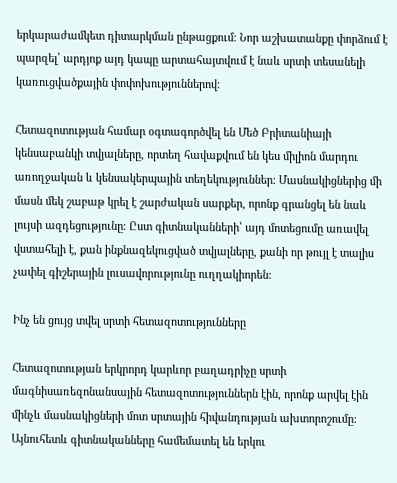երկարաժամկետ դիտարկման ընթացքում։ Նոր աշխատանքը փորձում է պարզել՝ արդյոք այդ կապը արտահայտվում է նաև սրտի տեսանելի կառուցվածքային փոփոխություններով։

Հետազոտության համար օգտագործվել են Մեծ Բրիտանիայի կենսաբանկի տվյալները, որտեղ հավաքվում են կես միլիոն մարդու առողջական և կենսակերպային տեղեկություններ։ Մասնակիցներից մի մասն մեկ շաբաթ կրել է շարժական սարքեր, որոնք գրանցել են նաև լույսի ազդեցությունը։ Ըստ գիտնականների՝ այդ մոտեցումը առավել վստահելի է, քան ինքնազեկուցված տվյալները, քանի որ թույլ է տալիս չափել գիշերային լուսավորությունը ուղղակիորեն։

Ինչ են ցույց տվել սրտի հետազոտությունները

Հետազոտության երկրորդ կարևոր բաղադրիչը սրտի մագնիսառեզոնանսային հետազոտություններն էին, որոնք արվել էին մինչև մասնակիցների մոտ սրտային հիվանդության ախտորոշումը։ Այնուհետև գիտնականները համեմատել են երկու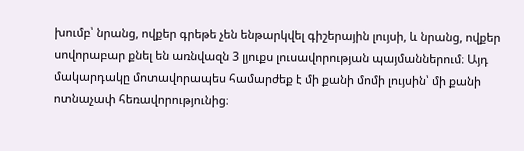խումբ՝ նրանց, ովքեր գրեթե չեն ենթարկվել գիշերային լույսի, և նրանց, ովքեր սովորաբար քնել են առնվազն 3 լյուքս լուսավորության պայմաններում։ Այդ մակարդակը մոտավորապես համարժեք է մի քանի մոմի լույսին՝ մի քանի ոտնաչափ հեռավորությունից։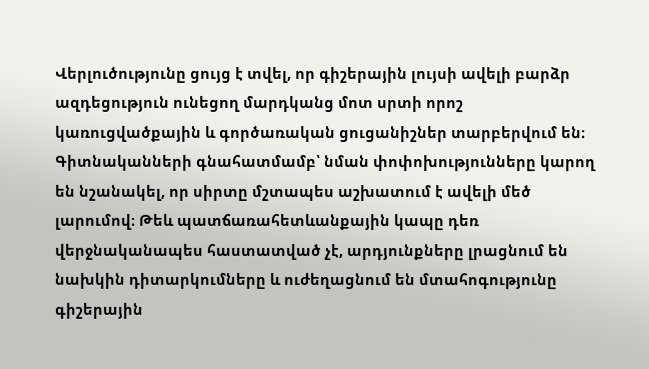Վերլուծությունը ցույց է տվել, որ գիշերային լույսի ավելի բարձր ազդեցություն ունեցող մարդկանց մոտ սրտի որոշ կառուցվածքային և գործառական ցուցանիշներ տարբերվում են։ Գիտնականների գնահատմամբ՝ նման փոփոխությունները կարող են նշանակել, որ սիրտը մշտապես աշխատում է ավելի մեծ լարումով։ Թեև պատճառահետևանքային կապը դեռ վերջնականապես հաստատված չէ, արդյունքները լրացնում են նախկին դիտարկումները և ուժեղացնում են մտահոգությունը գիշերային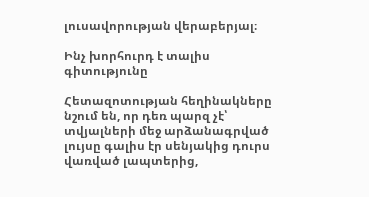լուսավորության վերաբերյալ։

Ինչ խորհուրդ է տալիս գիտությունը

Հետազոտության հեղինակները նշում են, որ դեռ պարզ չէ՝ տվյալների մեջ արձանագրված լույսը գալիս էր սենյակից դուրս վառված լապտերից,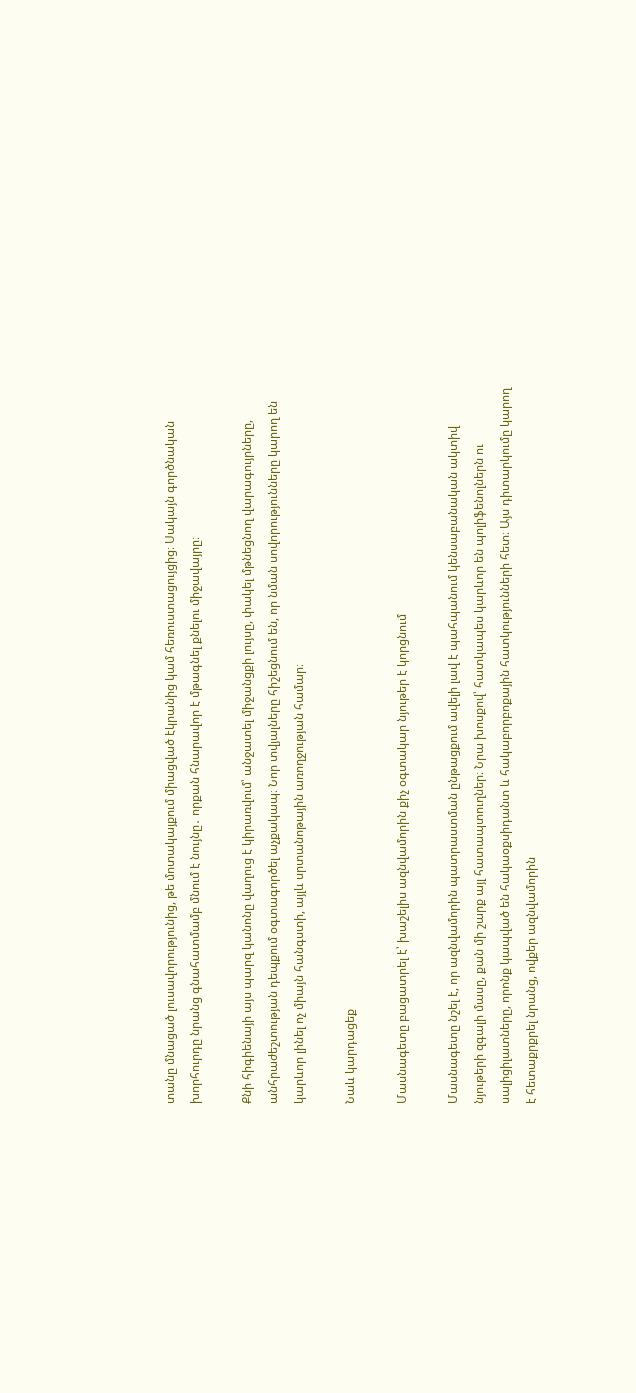տանը մնացած լուսավորությունից, թե մոտակայքում միացված էկրանից կամ հեռուստացույցից։ Սակայն գործնական խորհուրդը նրանց գնահատմամբ մնում է նույնը․ որքան հնարավոր է մթագնել քնելու միջավայրը։

Քնի հիգիենայի այս պարզ կանոնը վաղուց է կիրառվում՝ անջատել միջանցքի լույսը, փակել մթնեցնող վարագույրները, անհրաժեշտության դեպքում օգտագործել աչքակապ։ Նոր տվյալները հիշեցնում են, որ նման սովորությունները կարող են կարևոր լինել ոչ միայն հանգստի, այլև սրտանոթային առողջության համար։

Նաև կարդացեք

Մասնագետը բացատրել է՝ խաշելիս ազնվամորին քիչ օգտակար նյութեր է կորցնում

Մասնագետը նշել է, որ ազնվամորին պատրաստման ընթացքում ավելի լավ է պահպանում կենսաբանական ակտիվ նյութերի զգալի մասը, քան մի շարք այլ հատապտուղներ։ Նրա խոսքով՝ հատկապես կարևոր են պոլիֆենոլներն ու սալիցիլատները, որոնք կապված են հակաօքսիդանտ և հակաբորբոքային հատկությունների հետ։ Այս դիտարկումը կարող է հետաքրքրել նրանց, ովքեր ազնվամորին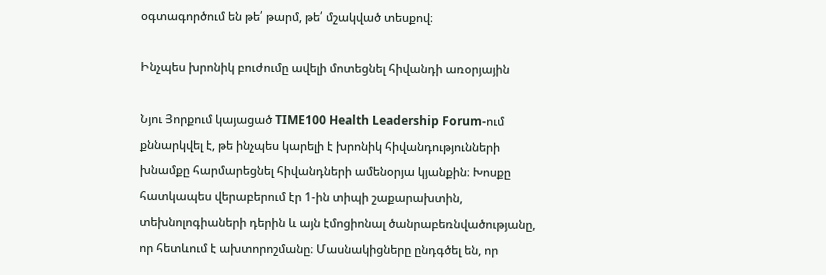օգտագործում են թե՛ թարմ, թե՛ մշակված տեսքով։

Ինչպես խրոնիկ բուժումը ավելի մոտեցնել հիվանդի առօրյային

Նյու Յորքում կայացած TIME100 Health Leadership Forum-ում քննարկվել է, թե ինչպես կարելի է խրոնիկ հիվանդությունների խնամքը հարմարեցնել հիվանդների ամենօրյա կյանքին։ Խոսքը հատկապես վերաբերում էր 1-ին տիպի շաքարախտին, տեխնոլոգիաների դերին և այն էմոցիոնալ ծանրաբեռնվածությանը, որ հետևում է ախտորոշմանը։ Մասնակիցները ընդգծել են, որ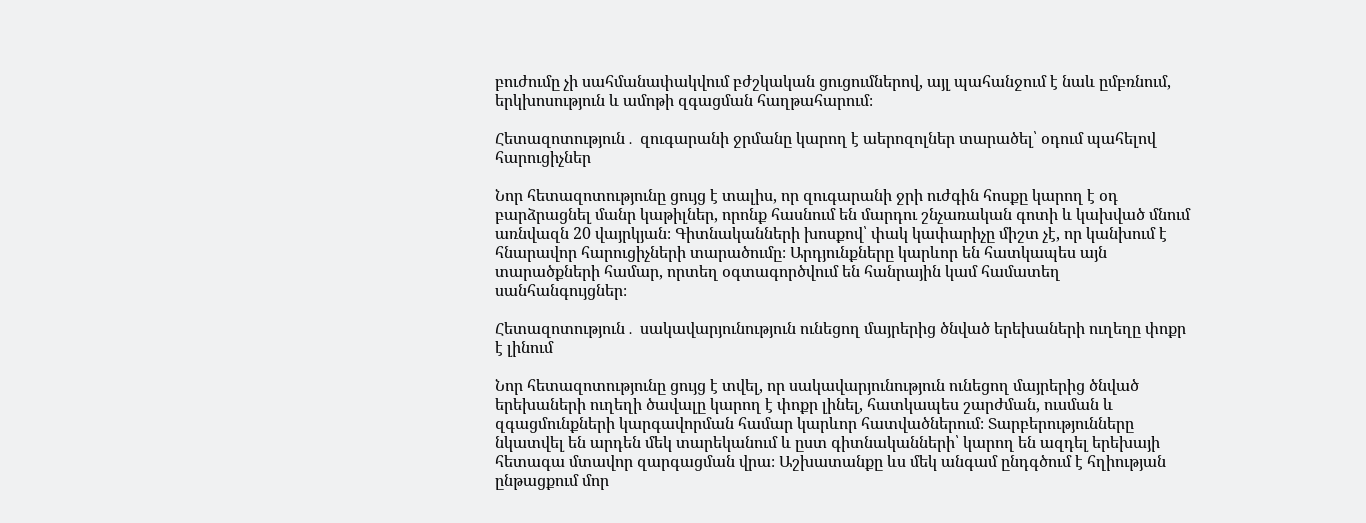բուժումը չի սահմանափակվում բժշկական ցուցումներով, այլ պահանջում է նաև ըմբռնում, երկխոսություն և ամոթի զգացման հաղթահարում։

Հետազոտություն․ զուգարանի ջրմանը կարող է աերոզոլներ տարածել՝ օդում պահելով հարուցիչներ

Նոր հետազոտությունը ցույց է տալիս, որ զուգարանի ջրի ուժգին հոսքը կարող է օդ բարձրացնել մանր կաթիլներ, որոնք հասնում են մարդու շնչառական գոտի և կախված մնում առնվազն 20 վայրկյան։ Գիտնականների խոսքով՝ փակ կափարիչը միշտ չէ, որ կանխում է հնարավոր հարուցիչների տարածումը։ Արդյունքները կարևոր են հատկապես այն տարածքների համար, որտեղ օգտագործվում են հանրային կամ համատեղ սանհանգույցներ։

Հետազոտություն․ սակավարյունություն ունեցող մայրերից ծնված երեխաների ուղեղը փոքր է լինում

Նոր հետազոտությունը ցույց է տվել, որ սակավարյունություն ունեցող մայրերից ծնված երեխաների ուղեղի ծավալը կարող է փոքր լինել, հատկապես շարժման, ուսման և զգացմունքների կարգավորման համար կարևոր հատվածներում։ Տարբերությունները նկատվել են արդեն մեկ տարեկանում և ըստ գիտնականների՝ կարող են ազդել երեխայի հետագա մտավոր զարգացման վրա։ Աշխատանքը ևս մեկ անգամ ընդգծում է հղիության ընթացքում մոր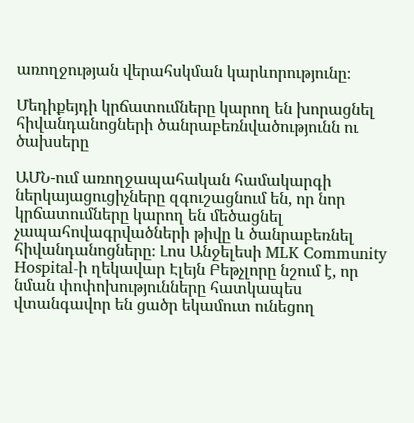առողջության վերահսկման կարևորությունը։

Մեդիքեյդի կրճատումները կարող են խորացնել հիվանդանոցների ծանրաբեռնվածությունն ու ծախսերը

ԱՄՆ-ում առողջապահական համակարգի ներկայացուցիչները զգուշացնում են, որ նոր կրճատումները կարող են մեծացնել չապահովագրվածների թիվը և ծանրաբեռնել հիվանդանոցները։ Լոս Անջելեսի MLK Community Hospital-ի ղեկավար Էլեյն Բեթչլորը նշում է, որ նման փոփոխությունները հատկապես վտանգավոր են ցածր եկամուտ ունեցող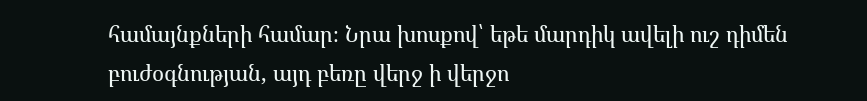համայնքների համար։ Նրա խոսքով՝ եթե մարդիկ ավելի ուշ դիմեն բուժօգնության, այդ բեռը վերջ ի վերջո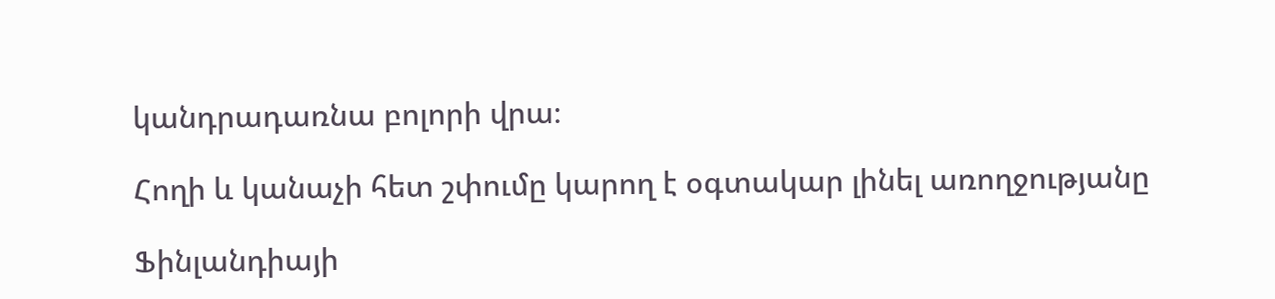կանդրադառնա բոլորի վրա։

Հողի և կանաչի հետ շփումը կարող է օգտակար լինել առողջությանը

Ֆինլանդիայի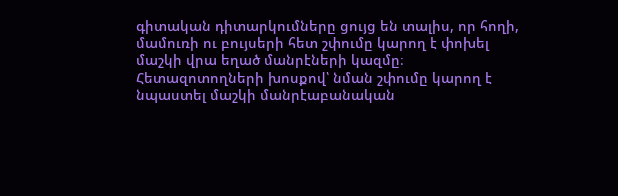գիտական դիտարկումները ցույց են տալիս, որ հողի, մամուռի ու բույսերի հետ շփումը կարող է փոխել մաշկի վրա եղած մանրէների կազմը։ Հետազոտողների խոսքով՝ նման շփումը կարող է նպաստել մաշկի մանրէաբանական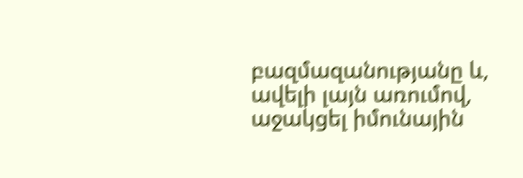բազմազանությանը և, ավելի լայն առումով, աջակցել իմունային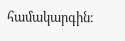համակարգին։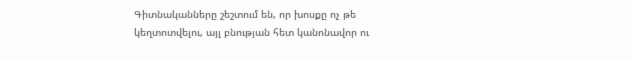Գիտնականները շեշտում են, որ խոսքը ոչ թե կեղտոտվելու, այլ բնության հետ կանոնավոր ու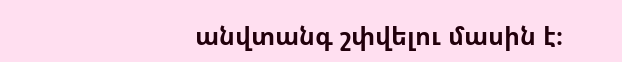անվտանգ շփվելու մասին է։